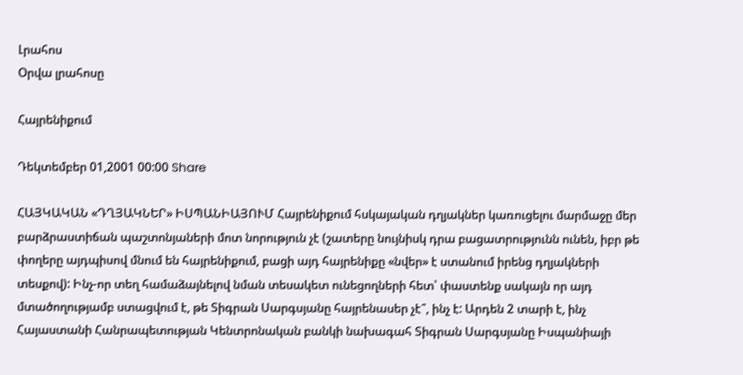Լրահոս
Օրվա լրահոսը

Հայրենիքում

Դեկտեմբեր 01,2001 00:00 Share

ՀԱՅԿԱԿԱՆ «ԴՂՅԱԿՆԵՐ» ԻՍՊԱՆԻԱՅՈՒՄ Հայրենիքում հսկայական դղյակներ կառուցելու մարմաջը մեր բարձրաստիճան պաշտոնյաների մոտ նորություն չէ (շատերը նույնիսկ դրա բացատրությունն ունեն, իբր թե փողերը այդպիսով մնում են հայրենիքում, բացի այդ հայրենիքը «նվեր» է ստանում իրենց դղյակների տեսքով): Ինչ-որ տեղ համաձայնելով նման տեսակետ ունեցողների հետ՝ փաստենք սակայն որ այդ մտածողությամբ ստացվում է, թե Տիգրան Սարգսյանը հայրենասեր չէ՞, ինչ է: Արդեն 2 տարի է, ինչ Հայաստանի Հանրապետության Կենտրոնական բանկի նախագահ Տիգրան Սարգսյանը Իսպանիայի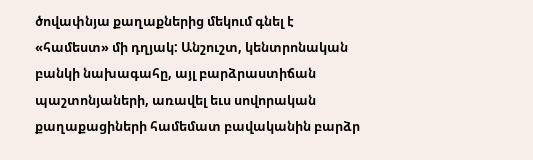ծովափնյա քաղաքներից մեկում գնել է «համեստ» մի դղյակ: Անշուշտ, կենտրոնական բանկի նախագահը, այլ բարձրաստիճան պաշտոնյաների, առավել եւս սովորական քաղաքացիների համեմատ բավականին բարձր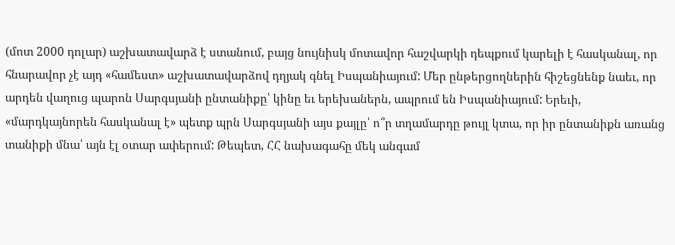(մոտ 2000 դոլար) աշխատավարձ է ստանում, բայց նույնիսկ մոտավոր հաշվարկի դեպքում կարելի է հասկանալ, որ հնարավոր չէ այդ «համեստ» աշխատավարձով դղյակ գնել Իսպանիայում: Մեր ընթերցողներին հիշեցնենք նաեւ, որ արդեն վաղուց պարոն Սարգսյանի ընտանիքը՝ կինը եւ երեխաներն, ապրում են Իսպանիայում: Երեւի, «մարդկայնորեն հասկանալ է» պետք պրն Սարգսյանի այս քայլը՝ ո՞ր տղամարդը թույլ կտա, որ իր ընտանիքն առանց տանիքի մնա՝ այն էլ օտար ափերում: Թեպետ, ՀՀ նախագահը մեկ անգամ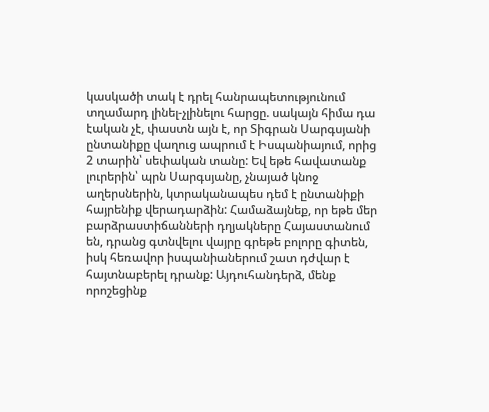կասկածի տակ է դրել հանրապետությունում տղամարդ լինել-չլինելու հարցը. սակայն հիմա դա էական չէ, փաստն այն է, որ Տիգրան Սարգսյանի ընտանիքը վաղուց ապրում է Իսպանիայում, որից 2 տարին՝ սեփական տանը: Եվ եթե հավատանք լուրերին՝ պրն Սարգսյանը, չնայած կնոջ աղերսներին, կտրականապես դեմ է ընտանիքի հայրենիք վերադարձին: Համաձայնեք, որ եթե մեր բարձրաստիճանների դղյակները Հայաստանում են, դրանց գտնվելու վայրը գրեթե բոլորը գիտեն, իսկ հեռավոր իսպանիաներում շատ դժվար է հայտնաբերել դրանք: Այդուհանդերձ, մենք որոշեցինք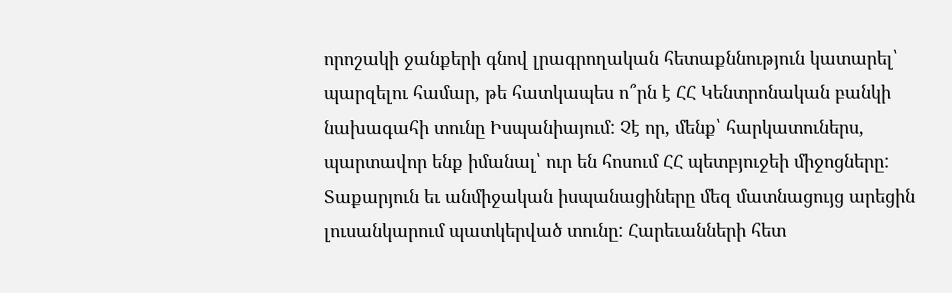որոշակի ջանքերի գնով լրագրողական հետաքննություն կատարել՝ պարզելու համար, թե հատկապես ո՞րն է ՀՀ Կենտրոնական բանկի նախագահի տունը Իսպանիայում: Չէ որ, մենք՝ հարկատուներս, պարտավոր ենք իմանալ՝ ուր են հոսում ՀՀ պետբյուջեի միջոցները: Տաքարյուն եւ անմիջական իսպանացիները մեզ մատնացույց արեցին լուսանկարում պատկերված տունը: Հարեւանների հետ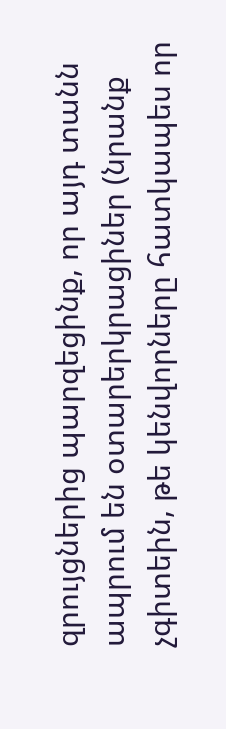զրույցներից պարզեցինք, որ այդ տանն ապրում են օտարերկրացիներ (նրանք չգիտեին, թե կենվորները հատկապես որ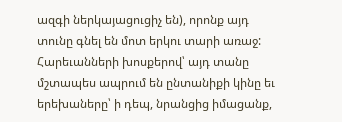ազգի ներկայացուցիչ են), որոնք այդ տունը գնել են մոտ երկու տարի առաջ: Հարեւանների խոսքերով՝ այդ տանը մշտապես ապրում են ընտանիքի կինը եւ երեխաները՝ ի դեպ, նրանցից իմացանք,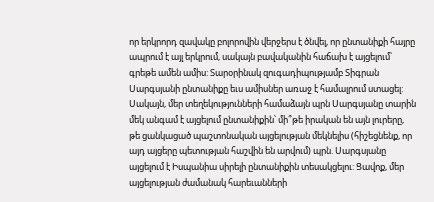որ երկրորդ զավակը բոլորովին վերջերս է ծնվել, որ ընտանիքի հայրը ապրում է այլ երկրում, սակայն բավականին հաճախ է այցելում՝ գրեթե ամեն ամիս: Տարօրինակ զուգադիպությամբ Տիգրան Սարգսյանի ընտանիքը եւս ամիսներ առաջ է համալրում ստացել: Սակայն, մեր տեղեկությունների համաձայն պրն Սարգսյանը տարին մեկ անգամ է այցելում ընտանիքին՝ մի՞թե իրական են այն լուրերը, թե ցանկացած պաշտոնական այցելության մեկնելիս (հիշեցնենք, որ այդ այցերը պետության հաշվին են արվում) պրն. Սարգսյանը այցելում է Իսպանիա սիրելի ընտանիքին տեսակցելու: Ցավոք, մեր այցելության ժամանակ հարեւանների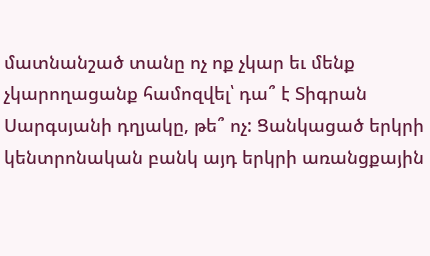մատնանշած տանը ոչ ոք չկար եւ մենք չկարողացանք համոզվել՝ դա՞ է Տիգրան Սարգսյանի դղյակը, թե՞ ոչ: Ցանկացած երկրի կենտրոնական բանկ այդ երկրի առանցքային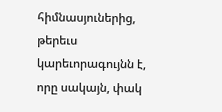հիմնասյուներից, թերեւս կարեւորագույնն է, որը սակայն, փակ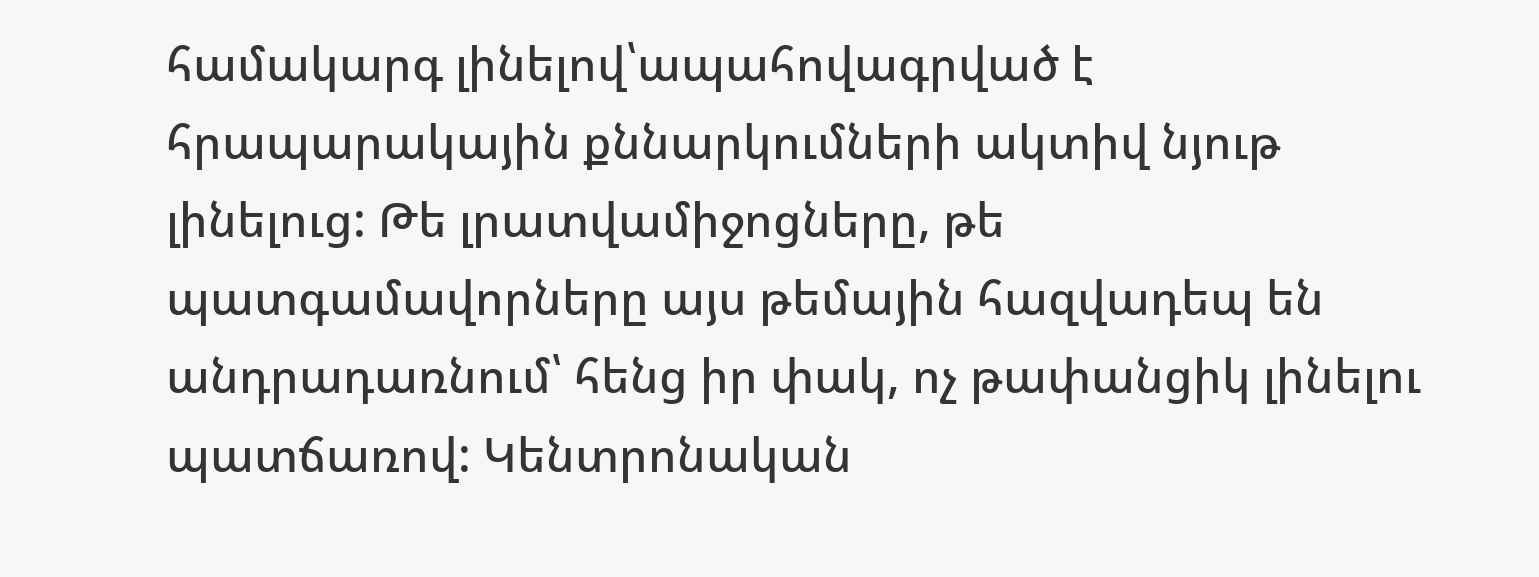համակարգ լինելով՝ապահովագրված է հրապարակային քննարկումների ակտիվ նյութ լինելուց: Թե լրատվամիջոցները, թե պատգամավորները այս թեմային հազվադեպ են անդրադառնում՝ հենց իր փակ, ոչ թափանցիկ լինելու պատճառով: Կենտրոնական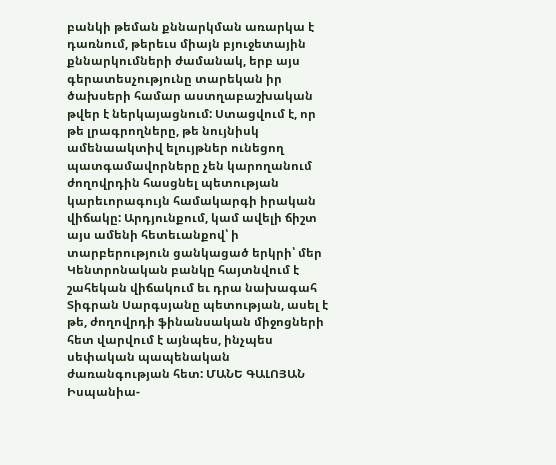բանկի թեման քննարկման առարկա է դառնում, թերեւս միայն բյուջետային քննարկումների ժամանակ, երբ այս գերատեսչությունը տարեկան իր ծախսերի համար աստղաբաշխական թվեր է ներկայացնում: Ստացվում է, որ թե լրագրողները, թե նույնիսկ ամենաակտիվ ելույթներ ունեցող պատգամավորները չեն կարողանում ժողովրդին հասցնել պետության կարեւորագույն համակարգի իրական վիճակը: Արդյունքում, կամ ավելի ճիշտ այս ամենի հետեւանքով՝ ի տարբերություն ցանկացած երկրի՝ մեր Կենտրոնական բանկը հայտնվում է շահեկան վիճակում եւ դրա նախագահ Տիգրան Սարգսյանը պետության, ասել է թե, ժողովրդի ֆինանսական միջոցների հետ վարվում է այնպես, ինչպես սեփական պապենական ժառանգության հետ: ՄԱՆԵ ԳԱԼՈՅԱՆ Իսպանիա-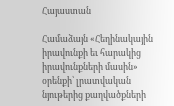Հայաստան

Համաձայն «Հեղինակային իրավունքի եւ հարակից իրավունքների մասին» օրենքի՝ լրատվական նյութերից քաղվածքների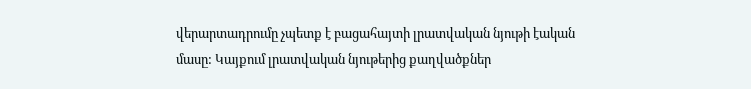վերարտադրումը չպետք է բացահայտի լրատվական նյութի էական մասը: Կայքում լրատվական նյութերից քաղվածքներ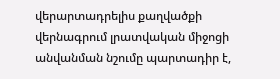վերարտադրելիս քաղվածքի վերնագրում լրատվական միջոցի անվանման նշումը պարտադիր է,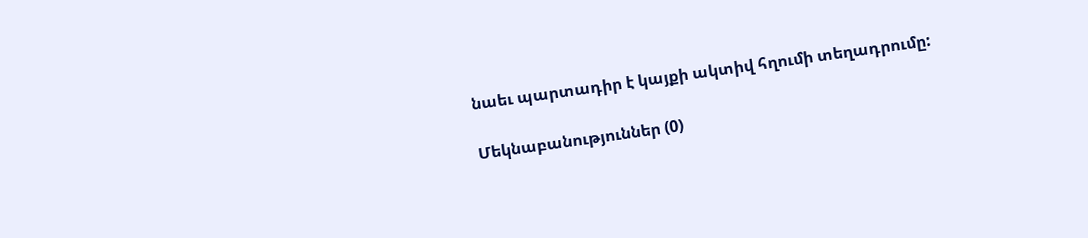նաեւ պարտադիր է կայքի ակտիվ հղումի տեղադրումը:

Մեկնաբանություններ (0)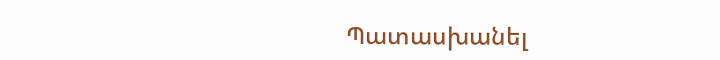Պատասխանել